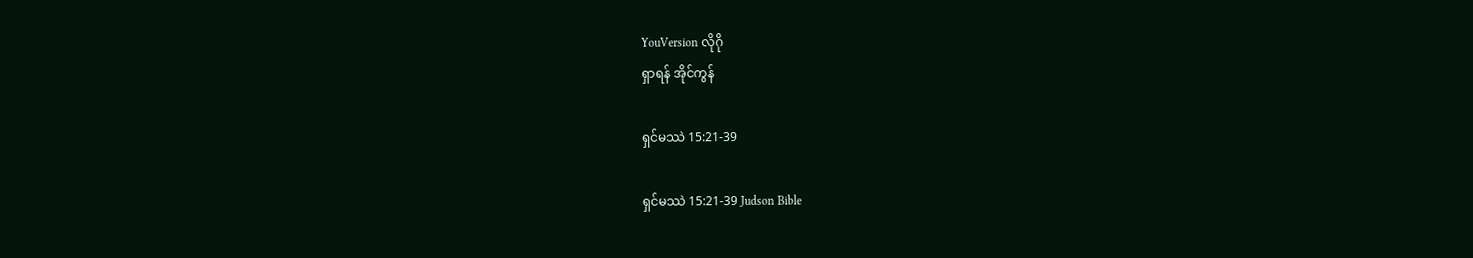YouVersion လိုဂို
ရှာရန် အိုင်ကွန်

ရှင်မဿဲ 15:21-39

ရှင်မဿဲ 15:21-39 Judson Bible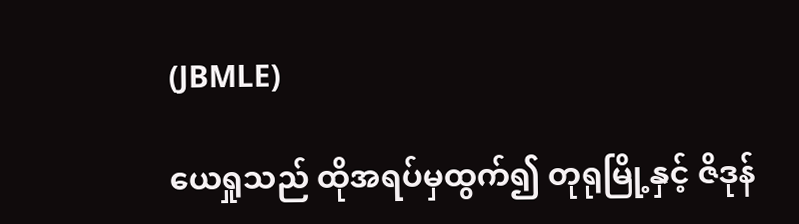(JBMLE)

ယေရှုသည် ထိုအရပ်မှထွက်၍ တုရုမြို့နှင့် ဇိဒုန်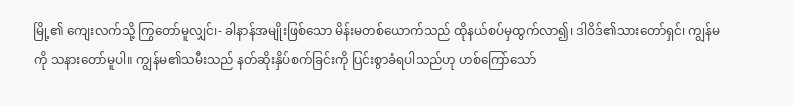မြို့၏ ကျေးလက်သို့ ကြွတော်မူလျှင်၊- ခါနာန်အမျိုးဖြစ်သော မိန်းမတစ်ယောက်သည် ထိုနယ်စပ်မှထွက်လာ၍၊ ဒါဝိဒ်၏သားတော်ရှင်၊ ကျွန်မကို သနားတော်မူပါ။ ကျွန်မ၏သမီးသည် နတ်ဆိုးနှိပ်စက်ခြင်းကို ပြင်းစွာခံရပါသည်ဟု ဟစ်ကြော်သော်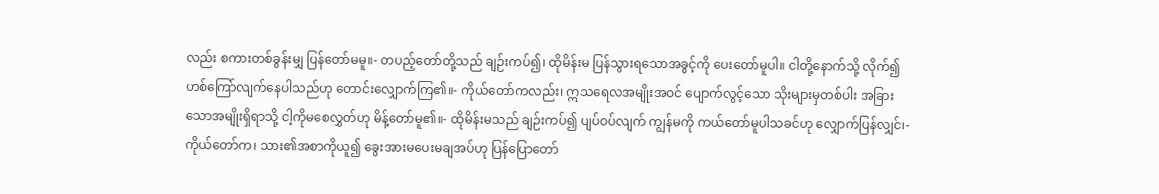လည်း စကားတစ်ခွန်းမျှ ပြန်တော်မမူ။- တပည့်တော်တို့သည် ချဉ်းကပ်၍၊ ထိုမိန်းမ ပြန်သွားရသောအခွင့်ကို ပေးတော်မူပါ။ ငါတို့နောက်သို့ လိုက်၍ ဟစ်ကြော်လျက်နေပါသည်ဟု တောင်းလျှောက်ကြ၏။- ကိုယ်တော်ကလည်း၊ ဣသရေလအမျိုးအဝင် ပျောက်လွင့်သော သိုးများမှတစ်ပါး အခြားသောအမျိုးရှိရာသို့ ငါ့ကိုမစေလွှတ်ဟု မိန့်တော်မူ၏။- ထိုမိန်းမသည် ချဉ်းကပ်၍ ပျပ်ဝပ်လျက် ကျွန်မကို ကယ်တော်မူပါသခင်ဟု လျှောက်ပြန်လျှင်၊- ကိုယ်တော်က၊ သား၏အစာကိုယူ၍ ခွေးအားမပေးမချအပ်ဟု ပြန်ပြောတော်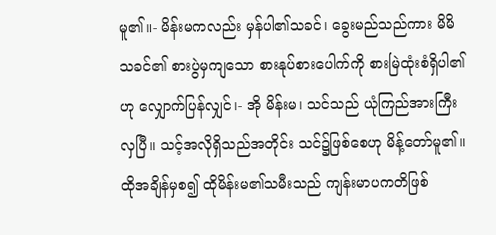မူ၏။- မိန်းမကလည်း မှန်ပါ၏သခင်၊ ခွေးမည်သည်ကား မိမိသခင်၏ စားပွဲမှကျသော စားနုပ်စားပေါက်ကို စားမြဲထုံးစံရှိပါ၏ဟု လျှောက်ပြန်လျှင်၊- အို မိန်းမ၊ သင်သည် ယုံကြည်အားကြီးလှပြီ။ သင့်အလိုရှိသည်အတိုင်း သင်၌ဖြစ်စေဟု မိန့်တော်မူ၏။ ထိုအချိန်မှစ၍ ထိုမိန်းမ၏သမီးသည် ကျန်းမာပကတိဖြစ်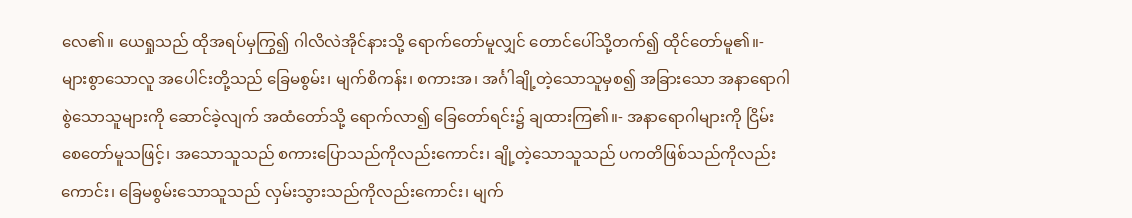လေ၏။ ယေရှုသည် ထိုအရပ်မှကြွ၍ ဂါလိလဲအိုင်နားသို့ ရောက်တော်မူလျှင် တောင်ပေါ်သို့တက်၍ ထိုင်တော်မူ၏။- များစွာသောလူ အပေါင်းတို့သည် ခြေမစွမ်း၊ မျက်စိကန်း၊ စကားအ၊ အင်္ဂါချို့တဲ့သောသူမှစ၍ အခြားသော အနာရောဂါစွဲသောသူများကို ဆောင်ခဲ့လျက် အထံတော်သို့ ရောက်လာ၍ ခြေတော်ရင်း၌ ချထားကြ၏။- အနာရောဂါများကို ငြိမ်းစေတော်မူသဖြင့်၊ အသောသူသည် စကားပြောသည်ကိုလည်းကောင်း၊ ချို့တဲ့သောသူသည် ပကတိဖြစ်သည်ကိုလည်းကောင်း၊ ခြေမစွမ်းသောသူသည် လှမ်းသွားသည်ကိုလည်းကောင်း၊ မျက်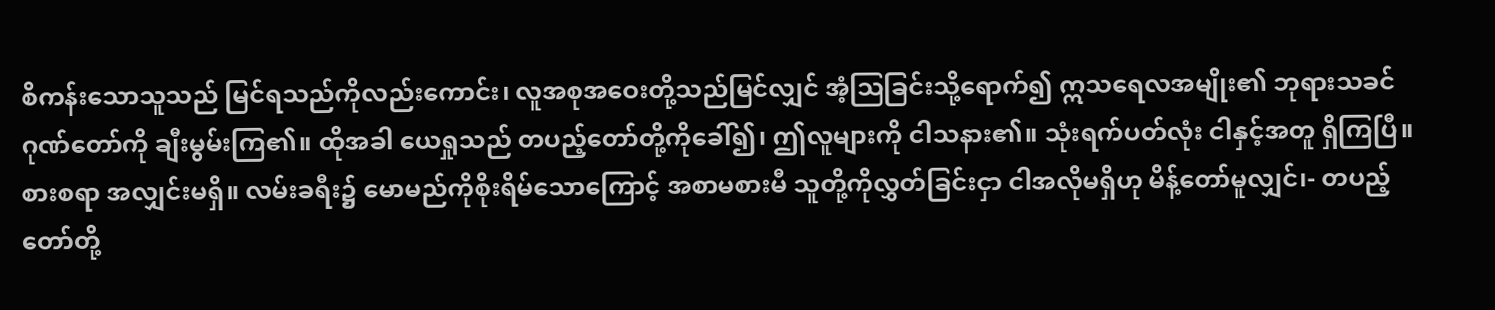စိကန်းသောသူသည် မြင်ရသည်ကိုလည်းကောင်း၊ လူအစုအဝေးတို့သည်မြင်လျှင် အံ့ဩခြင်းသို့ရောက်၍ ဣသရေလအမျိုး၏ ဘုရားသခင် ဂုဏ်တော်ကို ချီးမွမ်းကြ၏။ ထိုအခါ ယေရှုသည် တပည့်တော်တို့ကိုခေါ်၍၊ ဤလူများကို ငါသနား၏။ သုံးရက်ပတ်လုံး ငါနှင့်အတူ ရှိကြပြီ။ စားစရာ အလျှင်းမရှိ။ လမ်းခရီး၌ မောမည်ကိုစိုးရိမ်သောကြောင့် အစာမစားမီ သူတို့ကိုလွှတ်ခြင်းငှာ ငါအလိုမရှိဟု မိန့်တော်မူလျှင်၊- တပည့်တော်တို့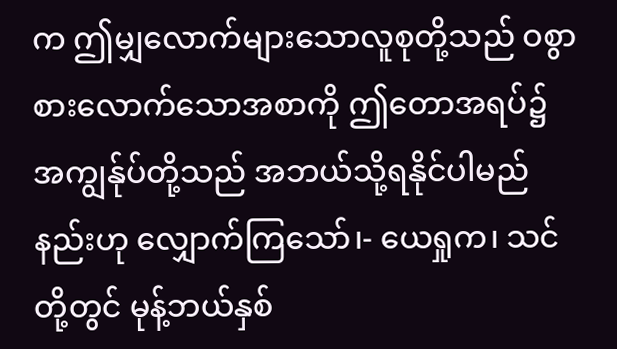က ဤမျှလောက်များသောလူစုတို့သည် ဝစွာစားလောက်သောအစာကို ဤတောအရပ်၌ အကျွန်ုပ်တို့သည် အဘယ်သို့ရနိုင်ပါမည်နည်းဟု လျှောက်ကြသော်၊- ယေရှုက၊ သင်တို့တွင် မုန့်ဘယ်နှစ်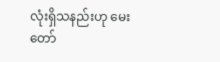လုံးရှိသနည်းဟု မေးတော်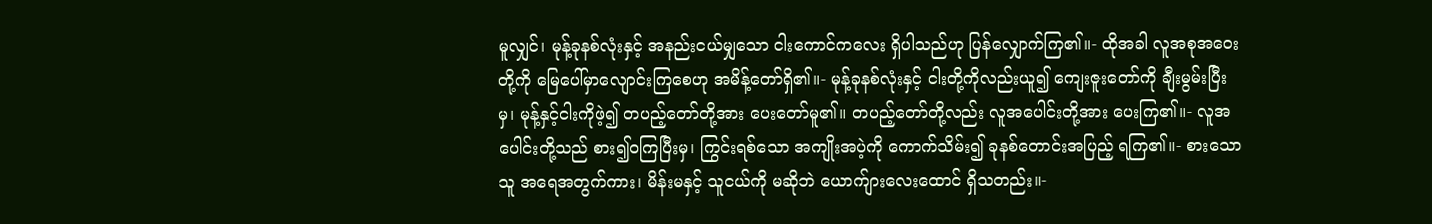မူလျှင်၊ မုန့်ခုနစ်လုံးနှင့် အနည်းငယ်မျှသော ငါးကောင်ကလေး ရှိပါသည်ဟု ပြန်လျှောက်ကြ၏။- ထိုအခါ လူအစုအဝေးတို့ကို မြေပေါ်မှာလျောင်းကြစေဟု အမိန့်တော်ရှိ၏။- မုန့်ခုနစ်လုံးနှင့် ငါးတို့ကိုလည်းယူ၍ ကျေးဇူးတော်ကို ချီးမွမ်းပြီးမှ၊ မုန့်နှင့်ငါးကိုဖဲ့၍ တပည့်တော်တို့အား ပေးတော်မူ၏။ တပည့်တော်တို့လည်း လူအပေါင်းတို့အား ပေးကြ၏။- လူအပေါင်းတို့သည် စား၍ဝကြပြီးမှ၊ ကြွင်းရစ်သော အကျိုးအပဲ့ကို ကောက်သိမ်း၍ ခုနစ်တောင်းအပြည့် ရကြ၏။- စားသောသူ အရေအတွက်ကား၊ မိန်းမနှင့် သူငယ်ကို မဆိုဘဲ ယောက်ျားလေးထောင် ရှိသတည်း။-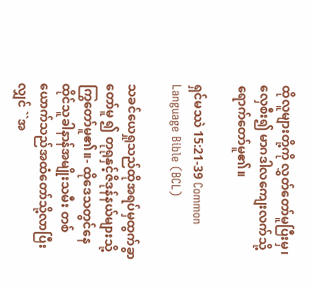ထိုလူများတို့ကို လွှတ်တော်မူပြီးမှ၊ လှေစီး၍ မာဂဒါလကျေးလက်သို့ ရောက်တော်မူ၏။

ရှင်မဿဲ 15:21-39 Common Language Bible (BCL)

သခင်ယေရှုသည်ထိုအရပ်မှထွက်ခွာတော်မူ ၍ တုရုနှင့်ဇိဒုန်နယ်များသို့ကြွတော်မူ၏။- ထိုဒေသတွင်နေထိုင်သူခါနာန်အမျိုးသမီး တစ်ယောက်သည်အထံတော်သို့လာပြီးလျှင် ``အ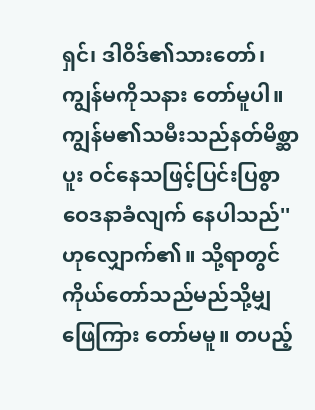ရှင်၊ ဒါဝိဒ်၏သားတော်၊ ကျွန်မကိုသနား တော်မူပါ။ ကျွန်မ၏သမီးသည်နတ်မိစ္ဆာပူး ဝင်နေသဖြင့်ပြင်းပြစွာဝေဒနာခံလျက် နေပါသည်'' ဟုလျှောက်၏။ သို့ရာတွင်ကိုယ်တော်သည်မည်သို့မျှဖြေကြား တော်မမူ။ တပည့်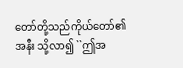တော်တို့သည်ကိုယ်တော်၏အနီး သို့လာ၍ ``ဤအ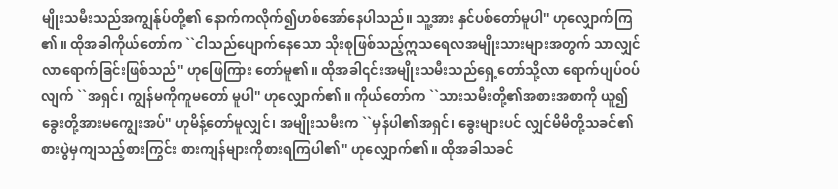မျိုးသမီးသည်အကျွန်ုပ်တို့၏ နောက်ကလိုက်၍ဟစ်အော်နေပါသည်။ သူ့အား နှင်ပစ်တော်မူပါ'' ဟုလျှောက်ကြ၏။ ထိုအခါကိုယ်တော်က ``ငါသည်ပျောက်နေသော သိုးစုဖြစ်သည့်ဣသရေလအမျိုးသားများအတွက် သာလျှင်လာရောက်ခြင်းဖြစ်သည်'' ဟုဖြေကြား တော်မူ၏။ ထိုအခါ၎င်းအမျိုးသမီးသည်ရှေ့တော်သို့လာ ရောက်ပျပ်ဝပ်လျက် ``အရှင်၊ ကျွန်မကိုကူမတော် မူပါ'' ဟုလျှောက်၏။ ကိုယ်တော်က ``သားသမီးတို့၏အစားအစာကို ယူ၍ခွေးတို့အားမကျွေးအပ်'' ဟုမိန့်တော်မူလျှင်၊ အမျိုးသမီးက ``မှန်ပါ၏အရှင်၊ ခွေးများပင် လျှင်မိမိတို့သခင်၏စားပွဲမှကျသည့်စားကြွင်း စားကျန်များကိုစားရကြပါ၏'' ဟုလျှောက်၏။ ထိုအခါသခင်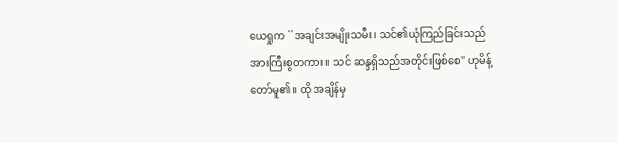ယေရှုက ``အချင်းအမျိုးသမီး၊ သင်၏ယုံကြည်ခြင်းသည်အားကြီးစွတကား။ သင် ဆန္ဒရှိသည်အတိုင်းဖြစ်စေ'' ဟုမိန့်တော်မူ၏။ ထို အချိန်မှ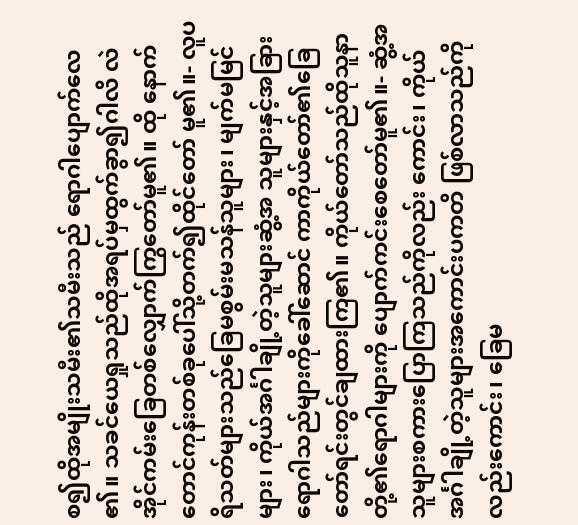စ၍ထိုအမျိုးသမီး၏သမီးသည် ရောဂါပျောက်လေ၏။ သခင်ယေရှုသည်ထိုအရပ်မှထွက်ခွာ၍ဂါလိ လဲအိုင်ကမ်းခြေတစ်လျှောက်ကြွတော်မူ၏။ ထို နောက်တောင်ကုန်းတစ်ခုပေါ်သို့တက်၍ထိုင်တော် မူ၏။- လူပရိသတ်များသည်ခြေမစွမ်းမသန်သူများ၊ မျက်မမြင်များ၊ ကိုယ်အင်္ဂါချို့တဲ့သူများဆွံ့အ သူများနှင့်အခြားရောဂါသည်များကိုခေါ်ဆောင် ကာကိုယ်တော်၏ခြေတော်ရင်းတွင်ချထားကြ၏။ ကိုယ်တော်သည်ထိုသူနာတို့၏ရောဂါများကို ပျောက်ကင်းစေတော်မူ၏။- ဆွံ့အသူများစကားပြောကြသည်ကိုလည်း ကောင်း၊ ကိုယ်အင်္ဂါချို့တဲ့သူများအကောင်းပကတိ ဖြစ်လာသည်ကိုလည်းကောင်း၊ ခြေမ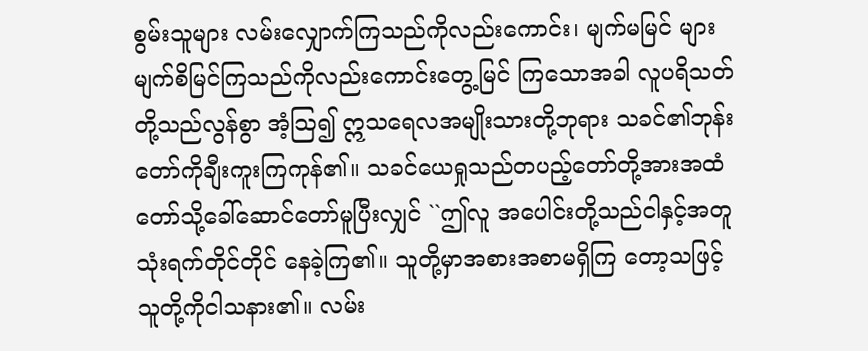စွမ်းသူများ လမ်းလျှောက်ကြသည်ကိုလည်းကောင်း၊ မျက်မမြင် များမျက်စိမြင်ကြသည်ကိုလည်းကောင်းတွေ့မြင် ကြသောအခါ လူပရိသတ်တို့သည်လွန်စွာ အံ့သြ၍ ဣသရေလအမျိုးသားတို့ဘုရား သခင်၏ဘုန်းတော်ကိုချီးကူးကြကုန်၏။ သခင်ယေရှုသည်တပည့်တော်တို့အားအထံ တော်သို့ခေါ်ဆောင်တော်မူပြီးလျှင် ``ဤလူ အပေါင်းတို့သည်ငါနှင့်အတူသုံးရက်တိုင်တိုင် နေခဲ့ကြ၏။ သူတို့မှာအစားအစာမရှိကြ တော့သဖြင့်သူတို့ကိုငါသနား၏။ လမ်း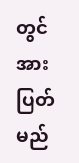တွင် အားပြတ်မည်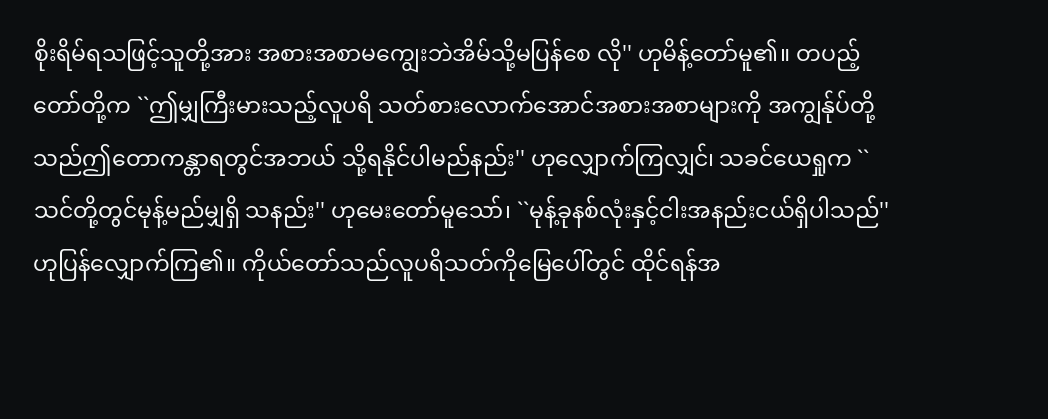စိုးရိမ်ရသဖြင့်သူတို့အား အစားအစာမကျွေးဘဲအိမ်သို့မပြန်စေ လို'' ဟုမိန့်တော်မူ၏။ တပည့်တော်တို့က ``ဤမျှကြီးမားသည့်လူပရိ သတ်စားလောက်အောင်အစားအစာများကို အကျွန်ုပ်တို့သည်ဤတောကန္တာရတွင်အဘယ် သို့ရနိုင်ပါမည်နည်း'' ဟုလျှောက်ကြလျှင်၊ သခင်ယေရှုက ``သင်တို့တွင်မုန့်မည်မျှရှိ သနည်း'' ဟုမေးတော်မူသော်၊ ``မုန့်ခုနစ်လုံးနှင့်ငါးအနည်းငယ်ရှိပါသည်'' ဟုပြန်လျှောက်ကြ၏။ ကိုယ်တော်သည်လူပရိသတ်ကိုမြေပေါ်တွင် ထိုင်ရန်အ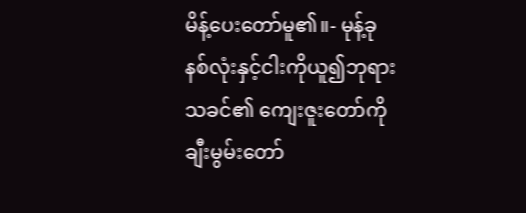မိန့်ပေးတော်မူ၏။- မုန့်ခုနစ်လုံးနှင့်ငါးကိုယူ၍ဘုရားသခင်၏ ကျေးဇူးတော်ကိုချီးမွမ်းတော်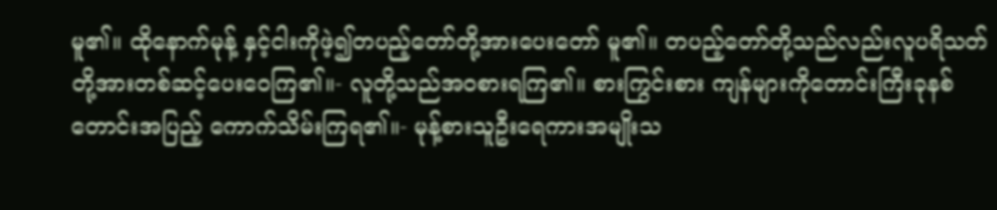မူ၏။ ထိုနောက်မုန့် နှင့်ငါးကိုဖဲ့၍တပည့်တော်တို့အားပေးတော် မူ၏။ တပည့်တော်တို့သည်လည်းလူပရိသတ် တို့အားတစ်ဆင့်ပေးဝေကြ၏။- လူတို့သည်အဝစားရကြ၏။ စားကြွင်းစား ကျန်များကိုတောင်းကြီးခုနစ်တောင်းအပြည့် ကောက်သိမ်းကြရ၏။- မုန့်စားသူဦးရေကားအမျိုးသ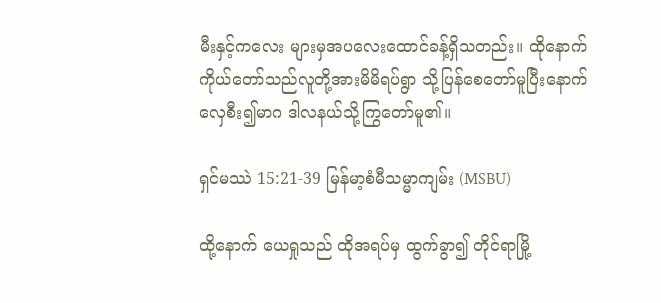မီးနှင့်ကလေး များမှအပလေးထောင်ခန့်ရှိသတည်း။ ထိုနောက်ကိုယ်တော်သည်လူတို့အားမိမိရပ်ရွာ သို့ပြန်စေတော်မူပြီးနောက် လှေစီး၍မာဂ ဒါလနယ်သို့ကြွတော်မူ၏။

ရှင်မဿဲ 15:21-39 မြန်မာ့စံမီသမ္မာကျမ်း (MSBU)

ထို့နောက် ယေရှုသည် ထိုအရပ်မှ ထွက်ခွာ၍ တိုင်ရာမြို့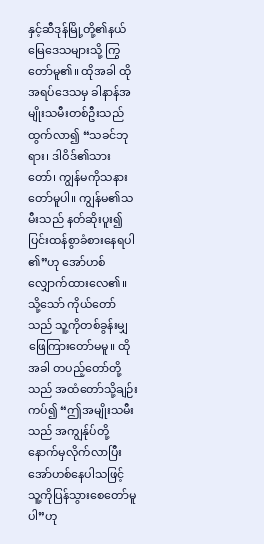နှင့်ဆီဒုန်မြို့တို့၏နယ်မြေဒေသများသို့ ကြွတော်မူ၏။ ထိုအခါ ထိုအရပ်ဒေသမှ ခါနာန်အမျိုးသမီးတစ်ဦးသည် ထွက်လာ၍ “သခင်ဘုရား၊ ဒါဝိဒ်၏သားတော်၊ ကျွန်မကိုသနားတော်မူပါ။ ကျွန်မ၏သမီးသည် နတ်ဆိုးပူး၍ ပြင်းထန်စွာခံစားနေရပါ၏”ဟု အော်ဟစ်လျှောက်ထားလေ၏။ သို့သော် ကိုယ်တော်သည် သူ့ကိုတစ်ခွန်းမျှ ဖြေကြားတော်မမူ။ ထိုအခါ တပည့်တော်တို့သည် အထံတော်သို့ချဉ်းကပ်၍ “ဤအမျိုးသမီးသည် အကျွန်ုပ်တို့နောက်မှလိုက်လာပြီး အော်ဟစ်နေပါသဖြင့် သူ့ကိုပြန်သွားစေတော်မူပါ”ဟု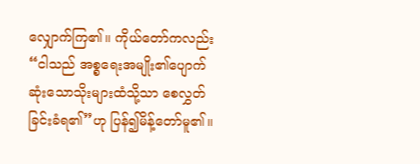လျှောက်ကြ၏။ ကိုယ်တော်ကလည်း“ငါသည် အစ္စရေးအမျိုး၏ပျောက်ဆုံးသောသိုးများထံသို့သာ စေလွှတ်ခြင်းခံရ၏”ဟု ပြန်၍မိန့်တော်မူ၏။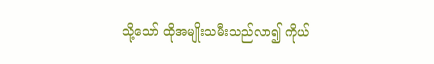သို့သော် ထိုအမျိုးသမီးသည်လာ၍ ကိုယ်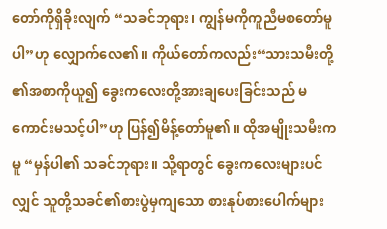တော်ကိုရှိခိုးလျက် “သခင်ဘုရား၊ ကျွန်မကိုကူညီမစတော်မူပါ”ဟု လျှောက်လေ၏။ ကိုယ်တော်ကလည်း“သားသမီးတို့၏အစာကိုယူ၍ ခွေးကလေးတို့အားချပေးခြင်းသည် မကောင်းမသင့်ပါ”ဟု ပြန်၍မိန့်တော်မူ၏။ ထိုအမျိုးသမီးကမူ “မှန်ပါ၏ သခင်ဘုရား။ သို့ရာတွင် ခွေးကလေးများပင်လျှင် သူတို့သခင်၏စားပွဲမှကျသော စားနုပ်စားပေါက်များ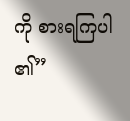ကို စားရကြပါ၏”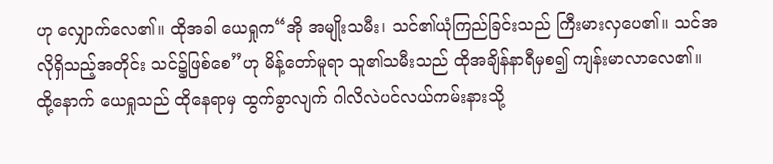ဟု လျှောက်လေ၏။ ထိုအခါ ယေရှုက“အို အမျိုးသမီး၊ သင်၏ယုံကြည်ခြင်းသည် ကြီးမားလှပေ၏။ သင်အလိုရှိသည့်အတိုင်း သင်၌ဖြစ်စေ”ဟု မိန့်တော်မူရာ သူ၏သမီးသည် ထိုအချိန်နာရီမှစ၍ ကျန်းမာလာလေ၏။ ထို့နောက် ယေရှုသည် ထိုနေရာမှ ထွက်ခွာလျက် ဂါလိလဲပင်လယ်ကမ်းနားသို့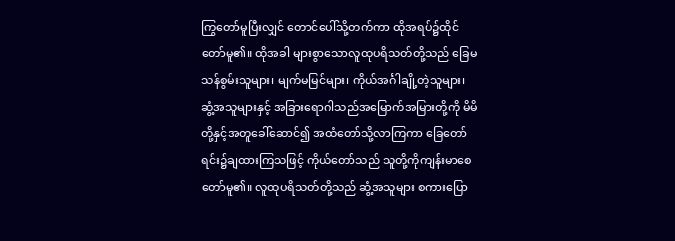ကြွတော်မူပြီးလျှင် တောင်ပေါ်သို့တက်ကာ ထိုအရပ်၌ထိုင်တော်မူ၏။ ထိုအခါ များစွာသောလူထုပရိသတ်တို့သည် ခြေမသန်စွမ်းသူများ၊ မျက်မမြင်များ၊ ကိုယ်အင်္ဂါချို့တဲ့သူများ၊ ဆွံ့အသူများနှင့် အခြားရောဂါသည်အမြောက်အမြားတို့ကို မိမိတို့နှင့်အတူခေါ်ဆောင်၍ အထံတော်သို့လာကြကာ ခြေတော်ရင်း၌ချထားကြသဖြင့် ကိုယ်တော်သည် သူတို့ကိုကျန်းမာစေတော်မူ၏။ လူထုပရိသတ်တို့သည် ဆွံ့အသူများ စကားပြော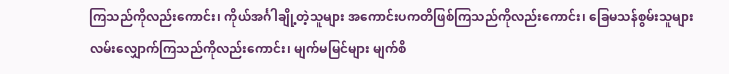ကြသည်ကိုလည်းကောင်း၊ ကိုယ်အင်္ဂါချို့တဲ့သူများ အကောင်းပကတိဖြစ်ကြသည်ကိုလည်းကောင်း၊ ခြေမသန်စွမ်းသူများ လမ်းလျှောက်ကြသည်ကိုလည်းကောင်း၊ မျက်မမြင်များ မျက်စိ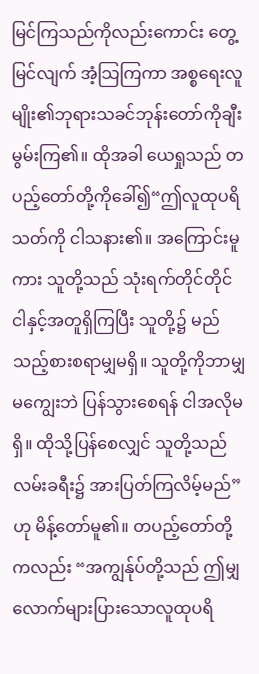မြင်ကြသည်ကိုလည်းကောင်း တွေ့မြင်လျက် အံ့သြကြကာ အစ္စရေးလူမျိုး၏ဘုရားသခင်ဘုန်းတော်ကိုချီးမွမ်းကြ၏။ ထိုအခါ ယေရှုသည် တပည့်တော်တို့ကိုခေါ်၍“ဤလူထုပရိသတ်ကို ငါသနား၏။ အကြောင်းမူကား သူတို့သည် သုံးရက်တိုင်တိုင် ငါနှင့်အတူရှိကြပြီး သူတို့၌ မည်သည့်စားစရာမျှမရှိ။ သူတို့ကိုဘာမျှမကျွေးဘဲ ပြန်သွားစေရန် ငါအလိုမရှိ။ ထိုသို့ပြန်စေလျှင် သူတို့သည် လမ်းခရီး၌ အားပြတ်ကြလိမ့်မည်”ဟု မိန့်တော်မူ၏။ တပည့်တော်တို့ကလည်း “အကျွန်ုပ်တို့သည် ဤမျှလောက်များပြားသောလူထုပရိ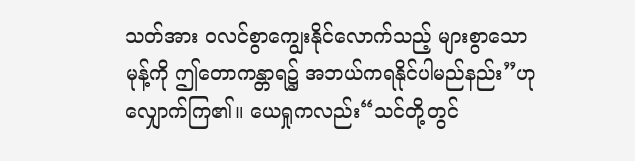သတ်အား ဝလင်စွာကျွေးနိုင်လောက်သည့် များစွာသောမုန့်ကို ဤတောကန္တာရ၌ အဘယ်ကရနိုင်ပါမည်နည်း”ဟု လျှောက်ကြ၏။ ယေရှုကလည်း“သင်တို့တွင်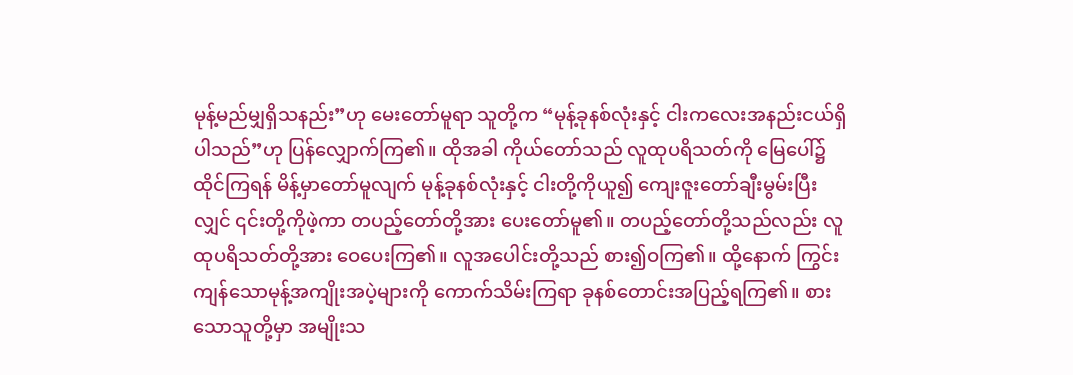မုန့်မည်မျှရှိသနည်း”ဟု မေးတော်မူရာ သူတို့က “မုန့်ခုနစ်လုံးနှင့် ငါးကလေးအနည်းငယ်ရှိပါသည်”ဟု ပြန်လျှောက်ကြ၏။ ထိုအခါ ကိုယ်တော်သည် လူထုပရိသတ်ကို မြေပေါ်၌ထိုင်ကြရန် မိန့်မှာတော်မူလျက် မုန့်ခုနစ်လုံးနှင့် ငါးတို့ကိုယူ၍ ကျေးဇူးတော်ချီးမွမ်းပြီးလျှင် ၎င်းတို့ကိုဖဲ့ကာ တပည့်တော်တို့အား ပေးတော်မူ၏။ တပည့်တော်တို့သည်လည်း လူထုပရိသတ်တို့အား ဝေပေးကြ၏။ လူအပေါင်းတို့သည် စား၍ဝကြ၏။ ထို့နောက် ကြွင်းကျန်သောမုန့်အကျိုးအပဲ့များကို ကောက်သိမ်းကြရာ ခုနစ်တောင်းအပြည့်ရကြ၏။ စားသောသူတို့မှာ အမျိုးသ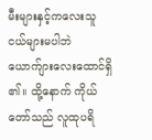မီးများနှင့်ကလေးသူငယ်များမပါဘဲ ယောက်ျားလေးထောင်ရှိ၏။ ထို့နောက် ကိုယ်တော်သည် လူထုပရိ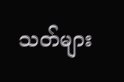သတ်များ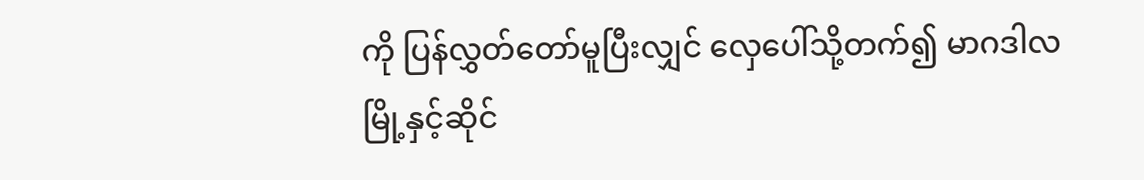ကို ပြန်လွှတ်တော်မူပြီးလျှင် လှေပေါ်သို့တက်၍ မာဂဒါလမြို့နှင့်ဆိုင်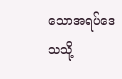သောအရပ်ဒေသသို့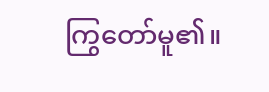ကြွတော်မူ၏။